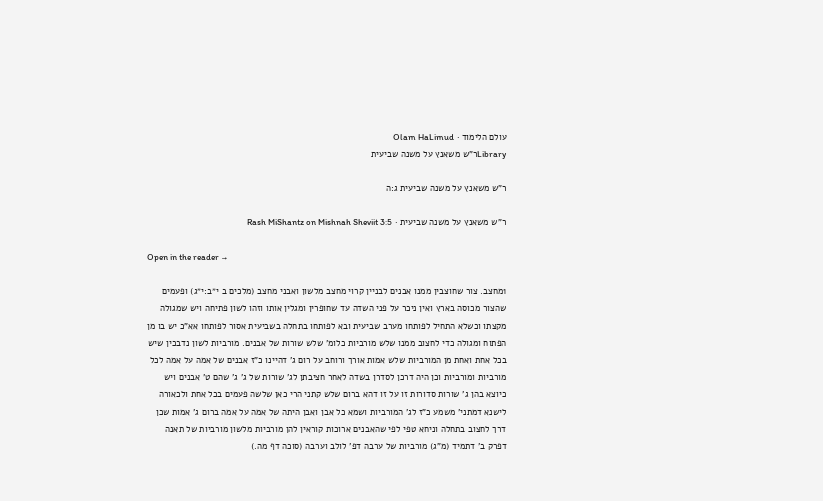עולם הלימוד · Olam HaLimud
Libraryר"ש משאנץ על משנה שביעית

ר"ש משאנץ על משנה שביעית ג:ה

ר"ש משאנץ על משנה שביעית · Rash MiShantz on Mishnah Sheviit 3:5

Open in the reader →

1מחצב. צור שחוצבין ממנו אבנים לבניין קרוי מחצב מלשון ואבני מחצב (מלכים ב י״ב:י״ג) ופעמים שהצור מכוסה בארץ ואין ניכר על פני השדה עד שחופרין ומגלין אותו וזהו לשון פתיחה ויש שמגולה מקצתו וכשלא התחיל לפותחו מערב שביעית ובא לפותחו בתחלה בשביעית אסור לפותחו אא"כ יש בו מן הפתוח ומגולה כדי לחצוב ממנו שלש מורביות כלומ' שלש שורות של אבנים. מורביות לשון נדבכין שיש בכל אחת ואחת מן המורביות שלש אמות אורך ורוחב על רום ג' דהיינו כ"ז אבנים של אמה על אמה לכל מורביות ומורביות וכן היה דרכן לסדרן בשדה לאחר חציבתן לג' שורות של ג' ג' שהם ט' אבנים ויש כיוצא בהן ג' שורות סדורות זו על זו דהא ברום שלש קתני הרי כאן שלשה פעמים בכל אחת ולכאורה לישנא דמתני' משמע כ"ז לג' המורביות ושמא כל אבן ואבן היתה של אמה על אמה ברום ג' אמות שכן דרך לחצוב בתחלה וניחא טפי לפי שהאבנים ארוכות קוראין להן מורביות מלשון מורביות של תאנה דפרק ב' דתמיד (מ"ג) מורביות של ערבה דפ' לולב וערבה (סוכה דף מה.)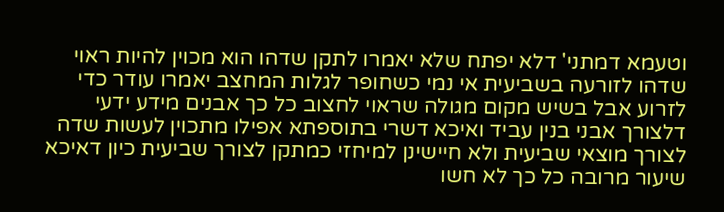וטעמא דמתני' דלא יפתח שלא יאמרו לתקן שדהו הוא מכוין להיות ראוי שדהו לזורעה בשביעית אי נמי כשחופר לגלות המחצב יאמרו עודר כדי לזרוע אבל בשיש מקום מגולה שראוי לחצוב כל כך אבנים מידע ידעי דלצורך אבני בנין עביד ואיכא דשרי בתוספתא אפילו מתכוין לעשות שדה לצורך מוצאי שביעית ולא חיישינן למיחזי כמתקן לצורך שביעית כיון דאיכא שיעור מרובה כל כך לא חשו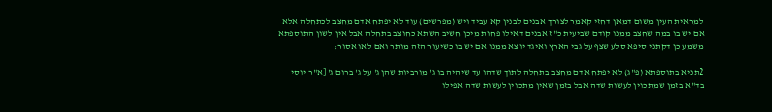למראית העין משום דמאן דחזי קאמר לצורך אבנים לבנין קא עביד ויש (מפרשים) עוד לא יפתח אדם מחצב לכתחלה אלא אם יש בו במה שחצב ממנו קודם שביעית כ"ז אבנים דאילו פחות מיכן חשיב השתא כחוצב בתחלה אבל אין לשון התוספתא משמע כן דקתני סיפא סלע שצף על גבי הארץ ואיגד יוצא ממנו אם יש בו כשיעור הזה מותר ואם לאו אסור:

2תניא בתוספתא (פ"ג) לא יפתח אדם מחצב בתחלה לתוך שדהו עד שיהיה בו ג' מורביות שהן ג' על ג' ברום ג' [א"ר יוסי בד"א בזמן שמתכוין לעשות שדה אבל בזמן שאין מתכוין לעשות שדה אפילו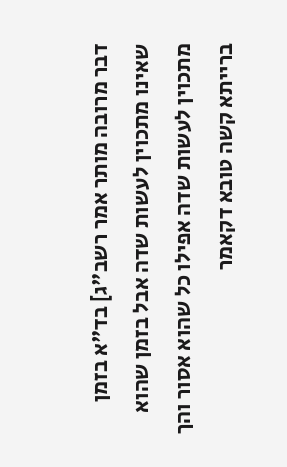דבר מרובה מותר אמר רשב"ג] בד"א בזמן שאינו מתכוין לעשות שדה אבל בזמן שהוא מתכוין לעשות שדה אפילו כל שהוא אסור והך ברייתא קשה טובא דקאמר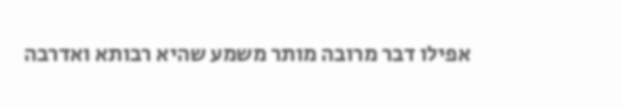אפילו דבר מרובה מותר משמע שהיא רבותא ואדרבה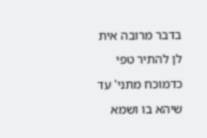בדבר מרובה אית לן להתיר טפי כדמוכח מתני' עד שיהא בו ושמא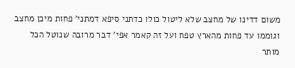משום דדינו של מחצב שלא ליטול כולו כדתני סיפא דמתני' פחות מיכן מחצב וגוממו עד פחות מהארץ טפח ועל זה קאמר אפי' דבר מרובה שנוטל הכל מותר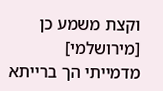וקצת משמע כן [מירושלמי] מדמייתי הך ברייתא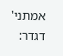אמתני' דגדר: